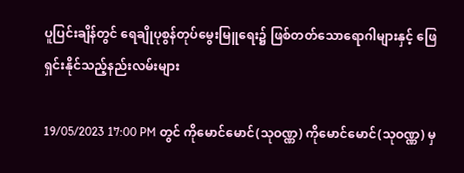ပူပြင်းချိန်တွင် ရေချိုပုစွန်တုပ်မွေးမြူရေး၌ ဖြစ်တတ်သောရောဂါများနှင့် ဖြေရှင်းနိုင်သည့်နည်းလမ်းများ

19/05/2023 17:00 PM တွင် ကိုမောင်မောင်(သုဝဏ္ဏ) ကိုမောင်မောင်(သုဝဏ္ဏ) မှ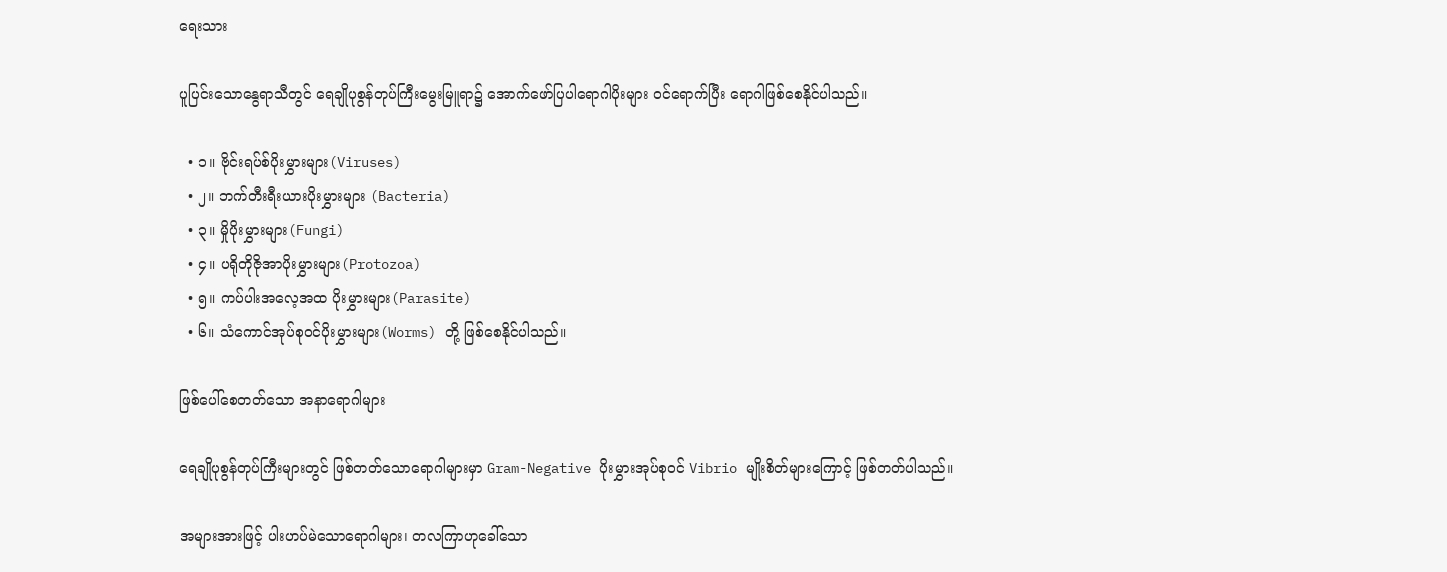ရေးသား

ပူပြင်းသောနွေရာသီတွင် ရေချိုပုစွန်တုပ်ကြီးမွေးမြူရာ၌ အောက်ဖော်ပြပါရောဂါပိုးများ ၀င်ရောက်ပြီး ရောဂါဖြစ်စေနိုင်ပါသည်။

  • ၁။ ဗိုင်းရပ်စ်ပိုးမွှားများ(Viruses)
  • ၂။ ဘက်တီးရီးယားပိုးမွှားများ (Bacteria)
  • ၃။ မှိုပိုးမွှားများ(Fungi)
  • ၄။ ပရိုတိုဇိုအာပိုးမွှားများ(Protozoa)
  • ၅။ ကပ်ပါးအလေ့အထ ပိုးမွှားများ(Parasite)
  • ၆။ သံကောင်အုပ်စု၀င်ပိုးမွှားများ(Worms) တို့ ဖြစ်စေနိုင်ပါသည်။

ဖြစ်ပေါ်စေတတ်သော အနာရောဂါများ

ရေချိုပုစွန်တုပ်ကြီးများတွင် ဖြစ်တတ်သောရောဂါများမှာ Gram-Negative ပိုးမွှားအုပ်စု၀င် Vibrio မျိုးစိတ်များကြောင့် ဖြစ်တတ်ပါသည်။

အများအားဖြင့် ပါးဟပ်မဲသောရောဂါများ၊ တလကြာဟုခေါ်သော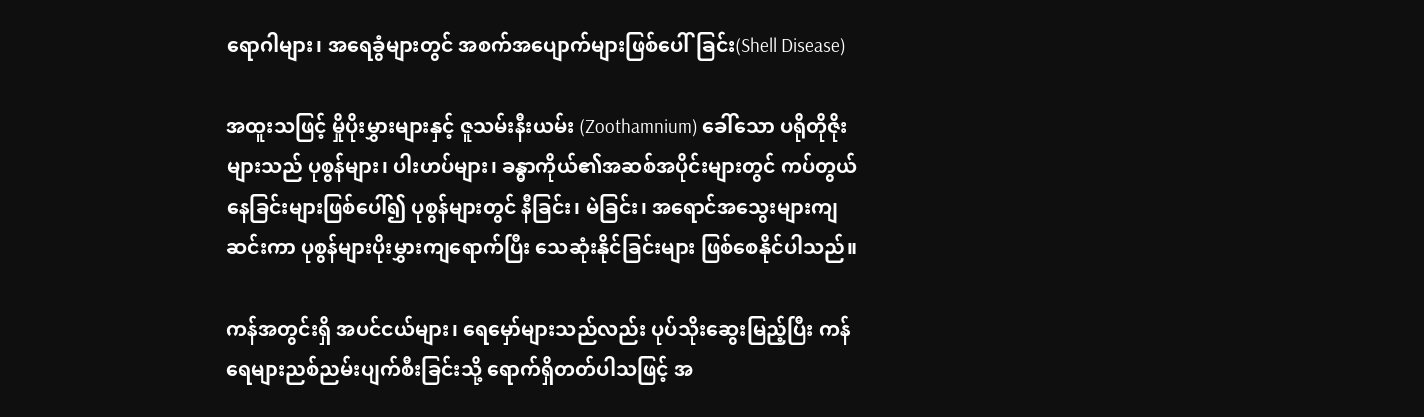ရောဂါများ၊ အရေခွံများတွင် အစက်အပျောက်များဖြစ်ပေါ်ခြင်း(Shell Disease)

အထူးသဖြင့် မှိုပိုးမွှားများနှင့် ဇူသမ်းနီးယမ်း (Zoothamnium) ခေါ်သော ပရိုတိုဇိုးများသည် ပုစွန်များ၊ ပါးဟပ်များ၊ ခန္ဓာကိုယ်၏အဆစ်အပိုင်းများတွင် ကပ်တွယ်နေခြင်းများဖြစ်ပေါ်၍ ပုစွန်များတွင် နီခြင်း၊ မဲခြင်း၊ အရောင်အသွေးများကျဆင်းကာ ပုစွန်များပိုးမွှားကျရောက်ပြီး သေဆုံးနိုင်ခြင်းများ ဖြစ်စေနိုင်ပါသည်။

ကန်အတွင်းရှိ အပင်ငယ်များ၊ ရေမှော်များသည်လည်း ပုပ်သိုးဆွေးမြည့်ပြီး ကန်ရေများညစ်ညမ်းပျက်စီးခြင်းသို့ ရောက်ရှိတတ်ပါသဖြင့် အ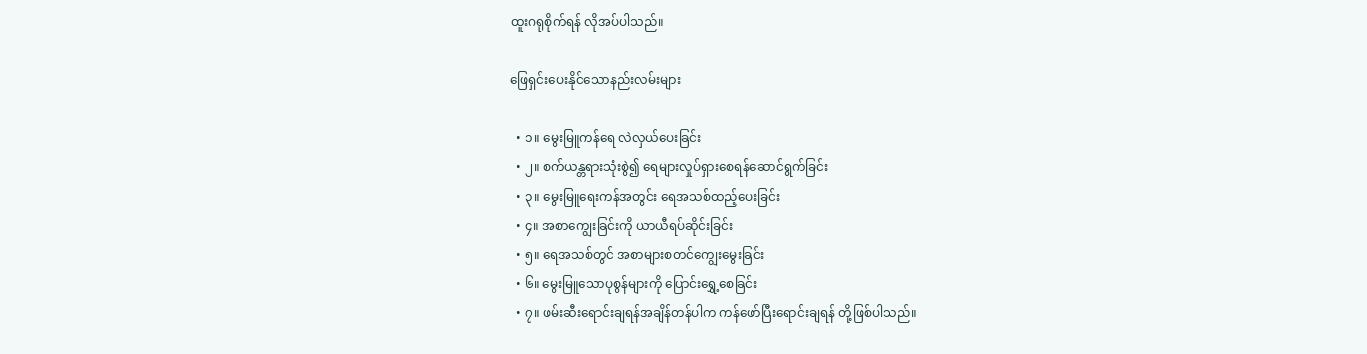ထူးဂရုစိုက်ရန် လိုအပ်ပါသည်။

ဖြေရှင်းပေးနိုင်သောနည်းလမ်းများ

  • ၁။ မွေးမြူကန်ရေ လဲလှယ်ပေးခြင်း
  • ၂။ စက်ယန္တရားသုံးစွဲ၍ ရေများလှုပ်ရှားစေရန်ဆောင်ရွက်ခြင်း
  • ၃။ မွေးမြူရေးကန်အတွင်း ရေအသစ်ထည့်ပေးခြင်း
  • ၄။ အစာကျွေးခြင်းကို ယာယီရပ်ဆိုင်းခြင်း
  • ၅။ ရေအသစ်တွင် အစာများစတင်ကျွေးမွေးခြင်း
  • ၆။ မွေးမြူသောပုစွန်များကို ပြောင်းရွှေ့စေခြင်း
  • ၇။ ဖမ်းဆီးရောင်းချရန်အချိန်တန်ပါက ကန်ဖော်ပြီးရောင်းချရန် တို့ဖြစ်ပါသည်။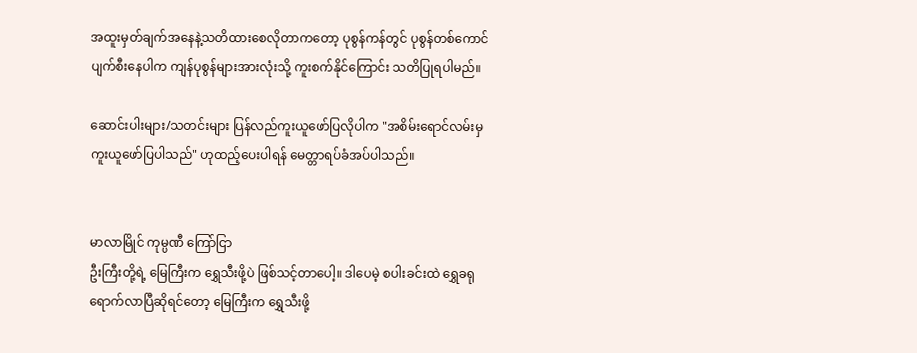အထူးမှတ်ချက်အနေနဲ့သတိထားစေလိုတာကတော့ ပုစွန်ကန်တွင် ပုစွန်တစ်ကောင်ပျက်စီးနေပါက ကျန်ပုစွန်များအားလုံးသို့ ကူးစက်နိုင်ကြောင်း သတိပြုရပါမည်။

ဆောင်းပါးများ/သတင်းများ ပြန်လည်ကူးယူဖော်ပြလိုပါက "အစိမ်းရောင်လမ်းမှ ကူးယူဖော်ပြပါသည်" ဟုထည့်ပေးပါရန် မေတ္တာရပ်ခံအပ်ပါသည်။


မာလာမြိုင် ကုမ္ပဏီ ကြော်ငြာ
ဦးကြီးတို့ရဲ့ မြေကြီးက ရွှေသီးဖို့ပဲ ဖြစ်သင့်တာပေါ့။ ဒါပေမဲ့ စပါးခင်းထဲ ရွှေခရုရောက်လာပြီဆိုရင်တော့ မြေကြီးက ရွှေသီးဖို့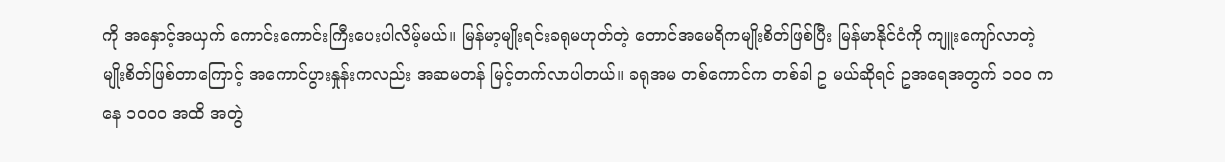ကို အနှောင့်အယှက် ကောင်းကောင်းကြီးပေးပါလိမ့်မယ်။ မြန်မာ့မျိုးရင်းခရုမဟုတ်တဲ့ တောင်အမေရိကမျိုးစိတ်ဖြစ်ပြီး မြန်မာနိုင်ငံကို ကျူးကျော်လာတဲ့ မျိုးစိတ်ဖြစ်တာကြောင့် အကောင်ပွားနှုန်းကလည်း အဆမတန် မြင့်တက်လာပါတယ်။ ခရုအမ တစ်ကောင်က တစ်ခါ ဥ မယ်ဆိုရင် ဥအရေအတွက် ၁၀၀ ကနေ ၁၀၀၀ အထိ အတွဲ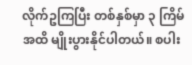လိုက်ဥကြပြီး တစ်နှစ်မှာ ၃ ကြိမ်အထိ မျိုးပွားနိုင်ပါတယ်။ စပါး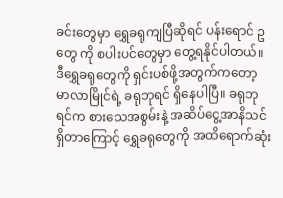ခင်းတွေမှာ ရွှေခရုကျပြီဆိုရင် ပန်းရောင် ဥ တွေ ကို စပါးပင်တွေမှာ တွေ့ရနိုင်ပါတယ်။ ဒီရွှေခရုတွေကို ရှင်းပစ်ဖို့အတွက်ကတော့ မာလာမြိုင်ရဲ့ ခရုဘုရင် ရှိနေပါပြီ။ ခရုဘုရင်က စားသေအစွမ်းနဲ့ အဆိပ်ငွေ့အာနိသင်ရှိတာကြောင့် ရွှေခရုတွေကို အထိရောက်ဆုံး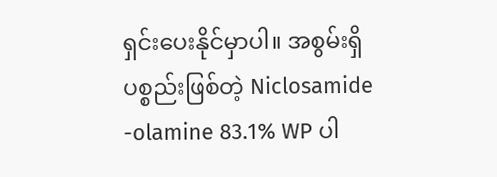ရှင်းပေးနိုင်မှာပါ။ အစွမ်းရှိပစ္စည်းဖြစ်တဲ့ Niclosamide -olamine 83.1% WP ပါ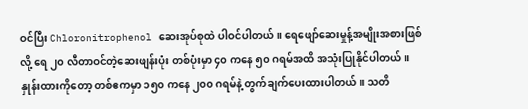ဝင်ပြီး Chloronitrophenol ဆေးအုပ်စုထဲ ပါဝင်ပါတယ်။ ရေဖျော်ဆေးမှုန့်အမျိုးအစားဖြစ်လို့ ရေ ၂၀ လီတာဝင်တဲ့ဆေးဖျန်းပုံး တစ်ပုံးမှာ ၄၀ ကနေ ၅၀ ဂရမ်အထိ အသုံးပြုနိုင်ပါတယ်။ နှုန်းထားကိုတော့ တစ်ဧကမှာ ၁၅၀ ကနေ ၂၀၀ ဂရမ်နဲ့ တွက်ချက်ပေးထားပါတယ်။ သတိ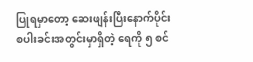ပြုရမှာတော့ ဆေးဖျန်းပြီးနောက်ပိုင်း စပါးခင်းအတွင်းမှာရှိတဲ့ ရေကို ၅ စင်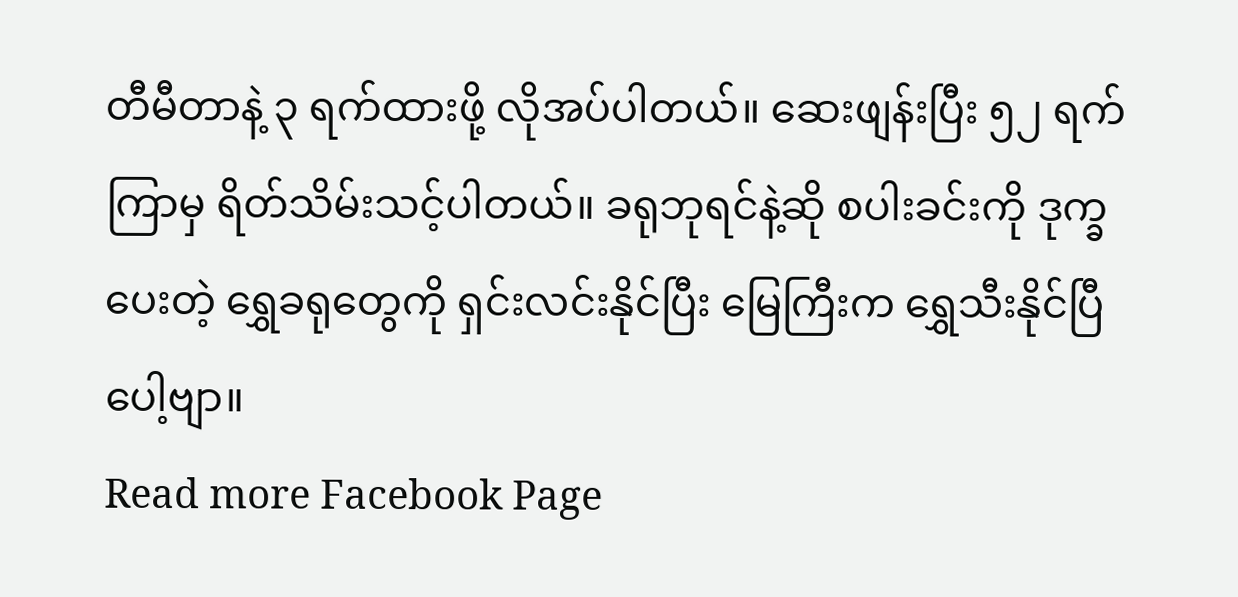တီမီတာနဲ့ ၃ ရက်ထားဖို့ လိုအပ်ပါတယ်။ ဆေးဖျန်းပြီး ၅၂ ရက်ကြာမှ ရိတ်သိမ်းသင့်ပါတယ်။ ခရုဘုရင်နဲ့ဆို စပါးခင်းကို ဒုက္ခပေးတဲ့ ရွှေခရုတွေကို ရှင်းလင်းနိုင်ပြီး မြေကြီးက ရွှေသီးနိုင်ပြီပေါ့ဗျာ။
Read more Facebook Page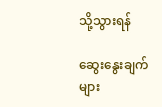သို့သွားရန်

ဆွေးနွေးချက်များ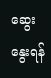ဆွေးနွေးရန်